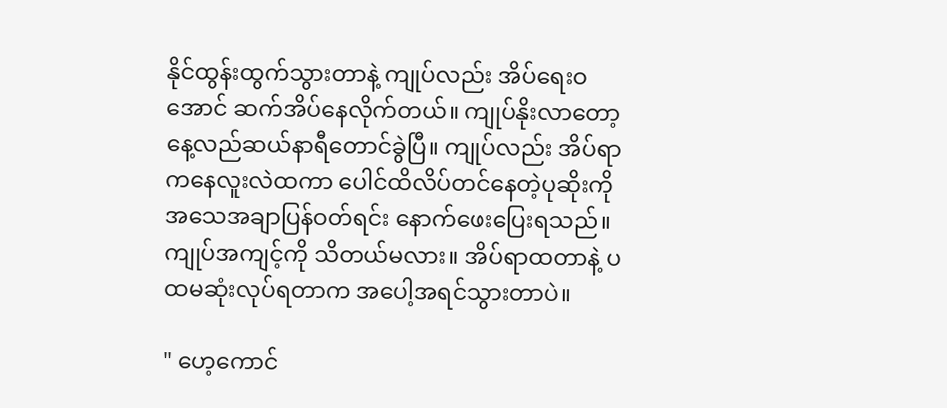နိုင်ထွန်းထွက်သွားတာနဲ့ ကျုပ်လည်း အိပ်ရေးဝအောင် ဆက်အိပ်နေလိုက်တယ်။ ကျုပ်နိုးလာတော့ နေ့လည်ဆယ်နာရီတောင်ခွဲပြီ။ ကျုပ်လည်း အိပ်ရာကနေလူးလဲထကာ ပေါင်ထိလိပ်တင်နေတဲ့ပုဆိုးကို အသေအချာပြန်ဝတ်ရင်း နောက်ဖေးပြေးရသည်။ ကျုပ်အကျင့်ကို သိတယ်မလား။ အိပ်ရာထတာနဲ့ ပထမဆုံးလုပ်ရတာက အပေါ့အရင်သွားတာပဲ။

" ဟေ့ကောင်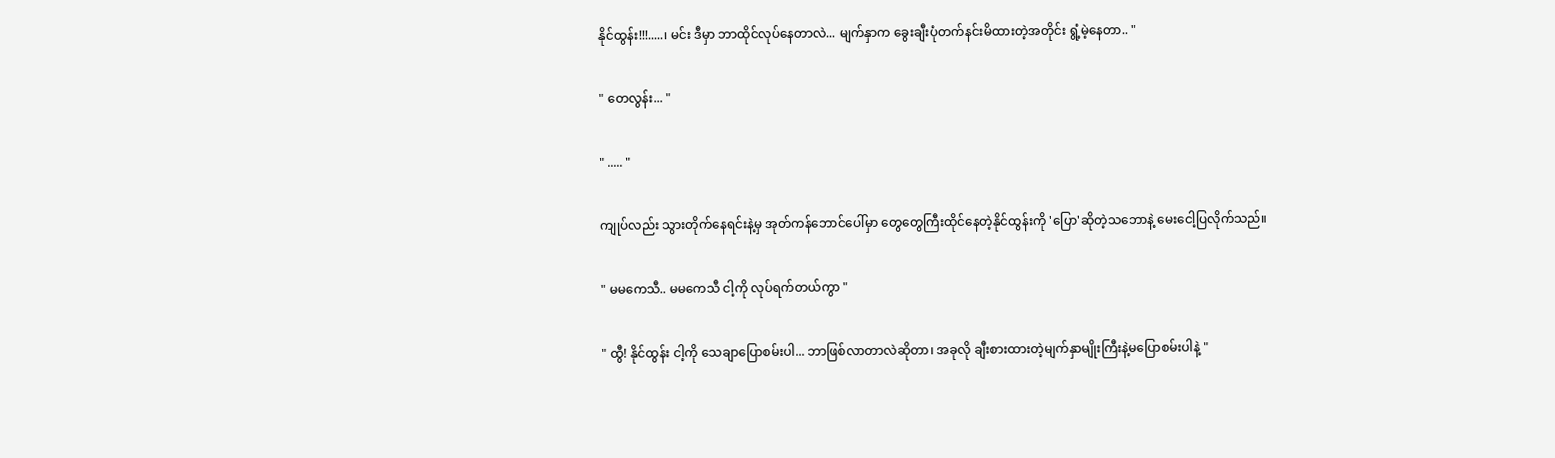နိုင်ထွန်း!!!.....၊ မင်း ဒီမှာ ဘာထိုင်လုပ်နေတာလဲ... မျက်နှာက ခွေးချီးပုံတက်နင်းမိထားတဲ့အတိုင်း ရွံ့မဲ့နေတာ.. "

" တေလွန်း... "

" ..... "

ကျုပ်လည်း သွားတိုက်နေရင်းနဲ့မှ အုတ်ကန်ဘောင်ပေါ်မှာ တွေတွေကြီးထိုင်နေတဲ့နိုင်ထွန်းကို 'ပြော'ဆိုတဲ့သဘောနဲ့ မေးငေါ့ပြလိုက်သည်။

" မမကေသီ.. မမကေသီ ငါ့ကို လုပ်ရက်တယ်ကွာ "

" ထွီ! နိုင်ထွန်း ငါ့ကို သေချာပြောစမ်းပါ... ဘာဖြစ်လာတာလဲဆိုတာ၊ အခုလို ချီးစားထားတဲ့မျက်နှာမျိုးကြီးနဲ့မပြောစမ်းပါနဲ့ "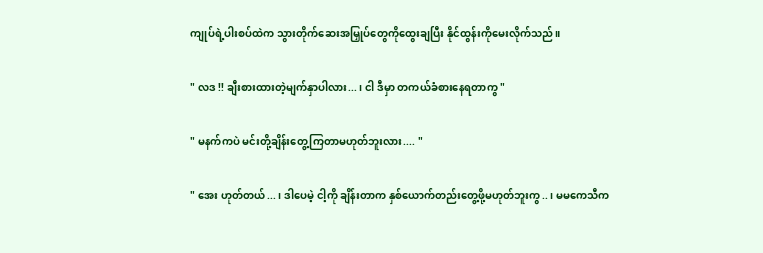ကျုပ်ရဲ့ပါးစပ်ထဲက သွားတိုက်ဆေးအမြှုပ်တွေကိုထွေးချပြီး နိုင်ထွန်းကိုမေးလိုက်သည်။

" လဒ !! ချီးစားထားတဲ့မျက်နှာပါလား...၊ ငါ ဒီမှာ တကယ်ခံစားနေရတာကွ "

" မနက်ကပဲ မင်းတို့ချိန်းတွေ့ကြတာမဟုတ်ဘူးလား.... "

" အေး ဟုတ်တယ်...၊ ဒါပေမဲ့ ငါ့ကို ချိန်းတာက နှစ်ယောက်တည်းတွေ့ဖို့မဟုတ်ဘူးကွ..၊ မမကေသီက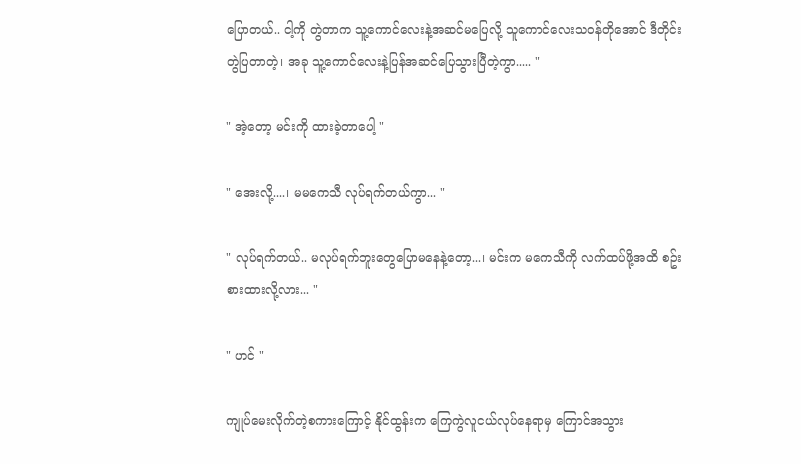ပြောတယ်.. ငါ့ကို တွဲတာက သူ့ကောင်လေးနဲ့အဆင်မပြေလို့ သူကောင်လေးသဝန်တိုအောင် ဒီတိုင်းတွဲပြတာတဲ့၊ အခု သူ့ကောင်လေးနဲ့ပြန်အဆင်ပြေသွားပြီတဲ့ကွာ..... "

" အဲ့တော့ မင်းကို ထားခဲ့တာပေါ့ "

" အေးလို့....၊ မမကေသီ လုပ်ရက်တယ်ကွာ... "

" လုပ်ရက်တယ်.. မလုပ်ရက်ဘူးတွေပြောမနေနဲ့တော့...၊ မင်းက မကေသီကို လက်ထပ်ဖို့အထိ စဥ်းစားထားလို့လား... "

" ဟင် "

ကျုပ်မေးလိုက်တဲ့စကားကြောင့် နိုင်ထွန်းက ကြေကွဲလူငယ်လုပ်နေရာမှ ကြောင်အသွား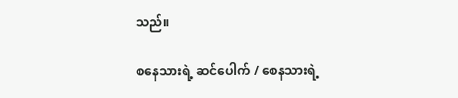သည်။

စနေသားရဲ့ ဆင်ပေါက် / စေနသားရဲ့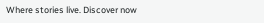Where stories live. Discover now